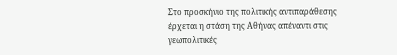Στο προσκήνιο της πολιτικής αντιπαράθεσης έρχεται η στάση της Αθήνας απέναντι στις γεωπολιτικές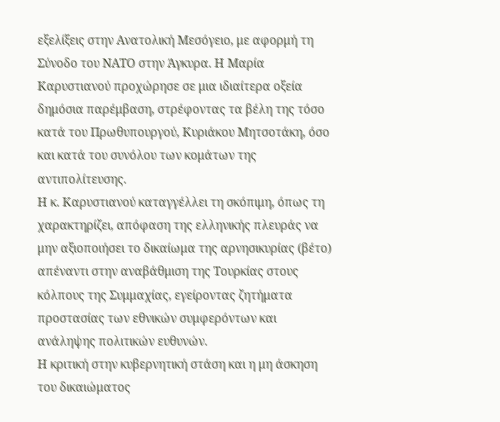εξελίξεις στην Ανατολική Μεσόγειο, με αφορμή τη Σύνοδο του ΝΑΤΟ στην Άγκυρα. Η Μαρία Καρυστιανού προχώρησε σε μια ιδιαίτερα οξεία δημόσια παρέμβαση, στρέφοντας τα βέλη της τόσο κατά του Πρωθυπουργού, Κυριάκου Μητσοτάκη, όσο και κατά του συνόλου των κομάτων της αντιπολίτευσης.
Η κ. Καρυστιανού καταγγέλλει τη σκόπιμη, όπως τη χαρακτηρίζει, απόφαση της ελληνικής πλευράς να μην αξιοποιήσει το δικαίωμα της αρνησικυρίας (βέτο) απέναντι στην αναβάθμιση της Τουρκίας στους κόλπους της Συμμαχίας, εγείροντας ζητήματα προστασίας των εθνικών συμφερόντων και ανάληψης πολιτικών ευθυνών.
Η κριτική στην κυβερνητική στάση και η μη άσκηση του δικαιώματος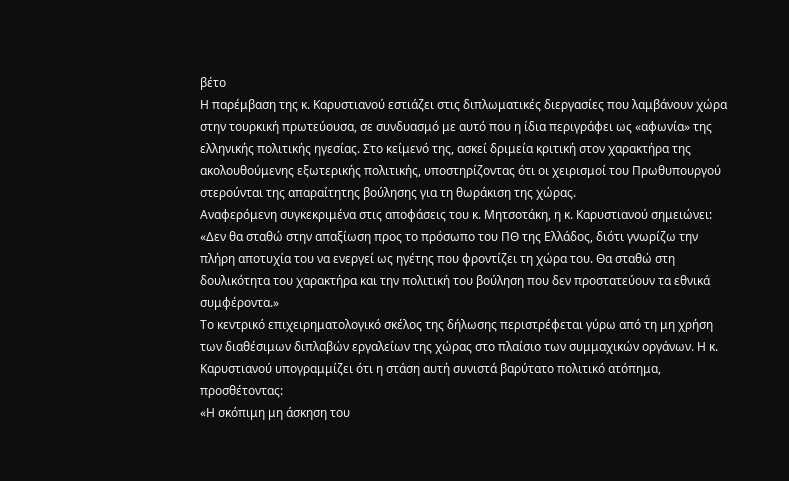βέτο
Η παρέμβαση της κ. Καρυστιανού εστιάζει στις διπλωματικές διεργασίες που λαμβάνουν χώρα στην τουρκική πρωτεύουσα, σε συνδυασμό με αυτό που η ίδια περιγράφει ως «αφωνία» της ελληνικής πολιτικής ηγεσίας. Στο κείμενό της, ασκεί δριμεία κριτική στον χαρακτήρα της ακολουθούμενης εξωτερικής πολιτικής, υποστηρίζοντας ότι οι χειρισμοί του Πρωθυπουργού στερούνται της απαραίτητης βούλησης για τη θωράκιση της χώρας.
Αναφερόμενη συγκεκριμένα στις αποφάσεις του κ. Μητσοτάκη, η κ. Καρυστιανού σημειώνει:
«Δεν θα σταθώ στην απαξίωση προς το πρόσωπο του ΠΘ της Ελλάδος, διότι γνωρίζω την πλήρη αποτυχία του να ενεργεί ως ηγέτης που φροντίζει τη χώρα του. Θα σταθώ στη δουλικότητα του χαρακτήρα και την πολιτική του βούληση που δεν προστατεύουν τα εθνικά συμφέροντα.»
Το κεντρικό επιχειρηματολογικό σκέλος της δήλωσης περιστρέφεται γύρω από τη μη χρήση των διαθέσιμων διπλαβών εργαλείων της χώρας στο πλαίσιο των συμμαχικών οργάνων. Η κ. Καρυστιανού υπογραμμίζει ότι η στάση αυτή συνιστά βαρύτατο πολιτικό ατόπημα, προσθέτοντας:
«Η σκόπιμη μη άσκηση του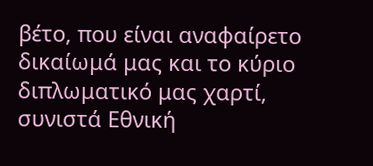βέτο, που είναι αναφαίρετο δικαίωμά μας και το κύριο διπλωματικό μας χαρτί, συνιστά Εθνική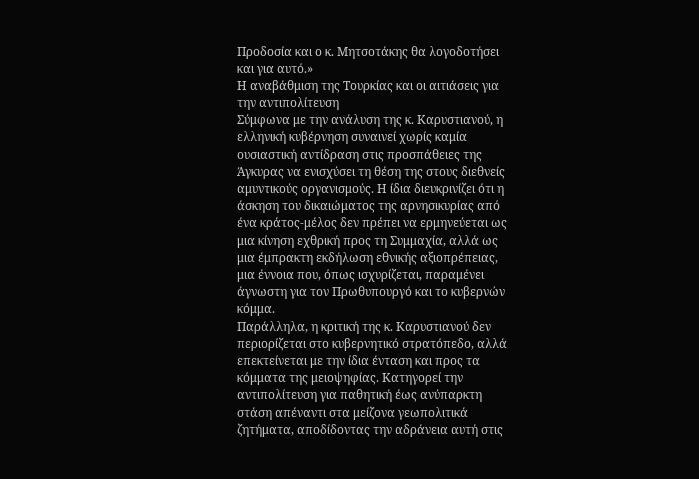Προδοσία και ο κ. Μητσοτάκης θα λογοδοτήσει και για αυτό.»
Η αναβάθμιση της Τουρκίας και οι αιτιάσεις για την αντιπολίτευση
Σύμφωνα με την ανάλυση της κ. Καρυστιανού, η ελληνική κυβέρνηση συναινεί χωρίς καμία ουσιαστική αντίδραση στις προσπάθειες της Άγκυρας να ενισχύσει τη θέση της στους διεθνείς αμυντικούς οργανισμούς. Η ίδια διευκρινίζει ότι η άσκηση του δικαιώματος της αρνησικυρίας από ένα κράτος-μέλος δεν πρέπει να ερμηνεύεται ως μια κίνηση εχθρική προς τη Συμμαχία, αλλά ως μια έμπρακτη εκδήλωση εθνικής αξιοπρέπειας, μια έννοια που, όπως ισχυρίζεται, παραμένει άγνωστη για τον Πρωθυπουργό και το κυβερνών κόμμα.
Παράλληλα, η κριτική της κ. Καρυστιανού δεν περιορίζεται στο κυβερνητικό στρατόπεδο, αλλά επεκτείνεται με την ίδια ένταση και προς τα κόμματα της μειοψηφίας. Κατηγορεί την αντιπολίτευση για παθητική έως ανύπαρκτη στάση απέναντι στα μείζονα γεωπολιτικά ζητήματα, αποδίδοντας την αδράνεια αυτή στις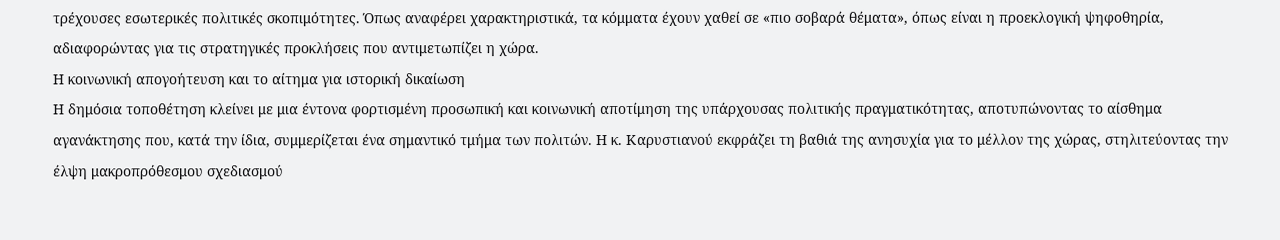τρέχουσες εσωτερικές πολιτικές σκοπιμότητες. Όπως αναφέρει χαρακτηριστικά, τα κόμματα έχουν χαθεί σε «πιο σοβαρά θέματα», όπως είναι η προεκλογική ψηφοθηρία, αδιαφορώντας για τις στρατηγικές προκλήσεις που αντιμετωπίζει η χώρα.
Η κοινωνική απογοήτευση και το αίτημα για ιστορική δικαίωση
Η δημόσια τοποθέτηση κλείνει με μια έντονα φορτισμένη προσωπική και κοινωνική αποτίμηση της υπάρχουσας πολιτικής πραγματικότητας, αποτυπώνοντας το αίσθημα αγανάκτησης που, κατά την ίδια, συμμερίζεται ένα σημαντικό τμήμα των πολιτών. Η κ. Καρυστιανού εκφράζει τη βαθιά της ανησυχία για το μέλλον της χώρας, στηλιτεύοντας την έλψη μακροπρόθεσμου σχεδιασμού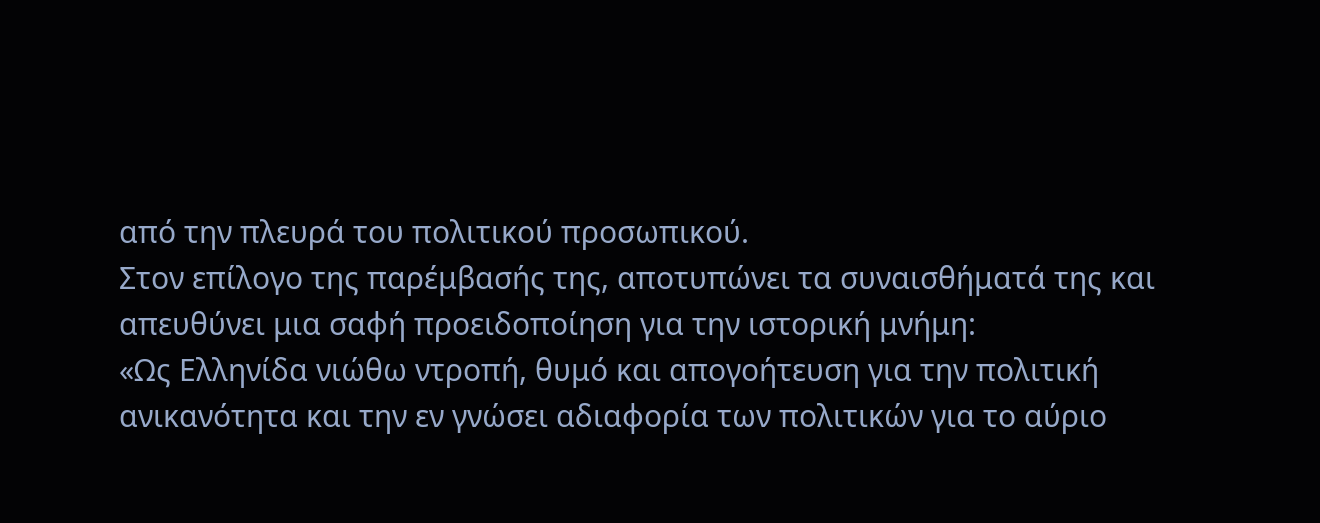από την πλευρά του πολιτικού προσωπικού.
Στον επίλογο της παρέμβασής της, αποτυπώνει τα συναισθήματά της και απευθύνει μια σαφή προειδοποίηση για την ιστορική μνήμη:
«Ως Ελληνίδα νιώθω ντροπή, θυμό και απογοήτευση για την πολιτική ανικανότητα και την εν γνώσει αδιαφορία των πολιτικών για το αύριο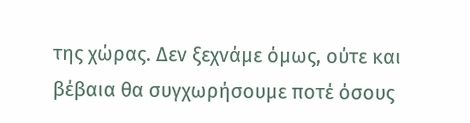της χώρας. Δεν ξεχνάμε όμως, ούτε και βέβαια θα συγχωρήσουμε ποτέ όσους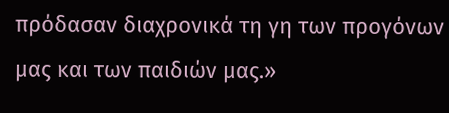πρόδασαν διαχρονικά τη γη των προγόνων μας και των παιδιών μας.»